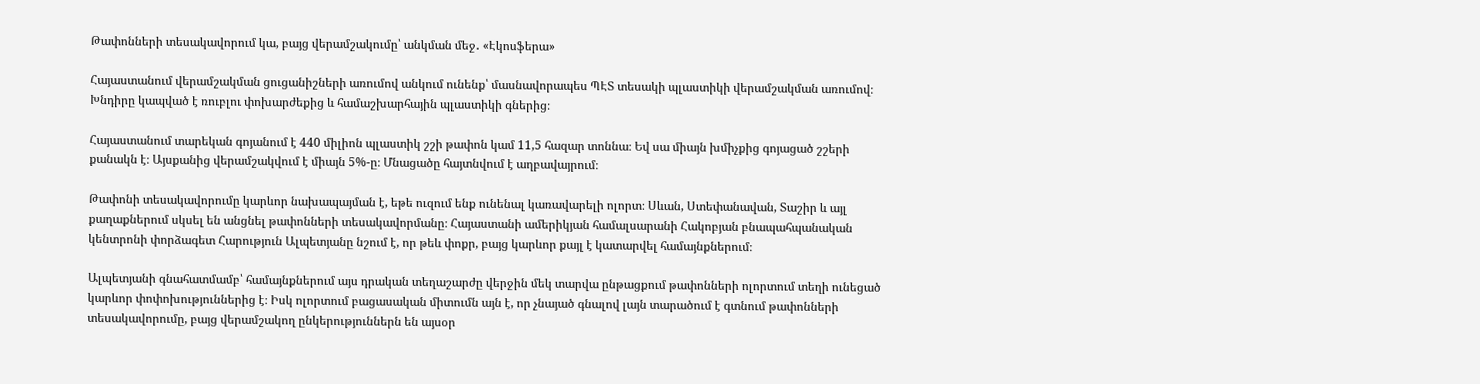Թափոնների տեսակավորում կա, բայց վերամշակումը՝ անկման մեջ․ «Էկոսֆերա»

Հայաստանում վերամշակման ցուցանիշների առումով անկում ունենք՝ մասնավորապես ՊԷՏ տեսակի պլաստիկի վերամշակման առումով։ Խնդիրը կապված է ռուբլու փոխարժեքից և համաշխարհային պլաստիկի գներից։

Հայաստանում տարեկան գոյանում է 440 միլիոն պլաստիկ շշի թափոն կամ 11,5 հազար տոննա։ Եվ սա միայն խմիչքից գոյացած շշերի քանակն է։ Այսքանից վերամշակվում է միայն 5%-ը։ Մնացածը հայտնվում է աղբավայրում։

Թափոնի տեսակավորումը կարևոր նախապայման է, եթե ուզում ենք ունենալ կառավարելի ոլորտ։ Սևան, Ստեփանավան, Տաշիր և այլ քաղաքներում սկսել են անցնել թափոնների տեսակավորմանը։ Հայաստանի ամերիկյան համալսարանի Հակոբյան բնապահպանական կենտրոնի փորձագետ Հարություն Ալպետյանը նշում է, որ թեև փոքր, բայց կարևոր քայլ է կատարվել համայնքներում։

Ալպետյանի գնահատմամբ՝ համայնքներում այս դրական տեղաշարժը վերջին մեկ տարվա ընթացքում թափոնների ոլորտում տեղի ունեցած կարևոր փոփոխություններից է։ Իսկ ոլորտում բացասական միտումն այն է, որ չնայած գնալով լայն տարածում է գտնում թափոնների տեսակավորումը, բայց վերամշակող ընկերություններն են այսօր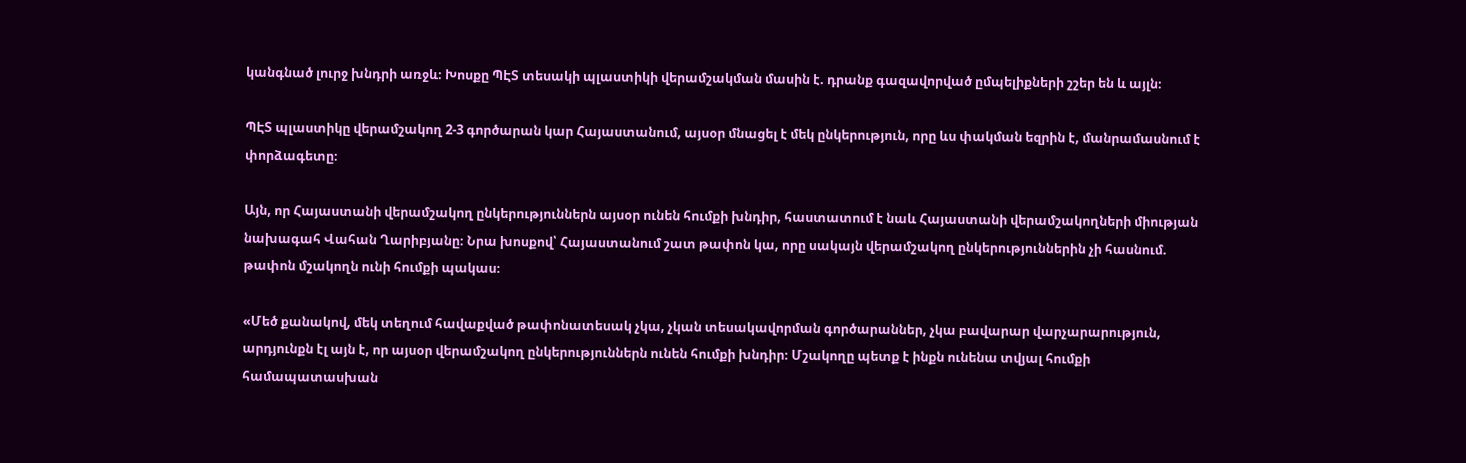կանգնած լուրջ խնդրի առջև։ Խոսքը ՊԷՏ տեսակի պլաստիկի վերամշակման մասին է. դրանք գազավորված ըմպելիքների շշեր են և այլն։

ՊԷՏ պլաստիկը վերամշակող 2-3 գործարան կար Հայաստանում, այսօր մնացել է մեկ ընկերություն, որը ևս փակման եզրին է, մանրամասնում է փորձագետը։

Այն, որ Հայաստանի վերամշակող ընկերություններն այսօր ունեն հումքի խնդիր, հաստատում է նաև Հայաստանի վերամշակողների միության նախագահ Վահան Ղարիբյանը։ Նրա խոսքով՝ Հայաստանում շատ թափոն կա, որը սակայն վերամշակող ընկերություններին չի հասնում. թափոն մշակողն ունի հումքի պակաս։

«Մեծ քանակով, մեկ տեղում հավաքված թափոնատեսակ չկա, չկան տեսակավորման գործարաններ, չկա բավարար վարչարարություն, արդյունքն էլ այն է, որ այսօր վերամշակող ընկերություններն ունեն հումքի խնդիր։ Մշակողը պետք է ինքն ունենա տվյալ հումքի համապատասխան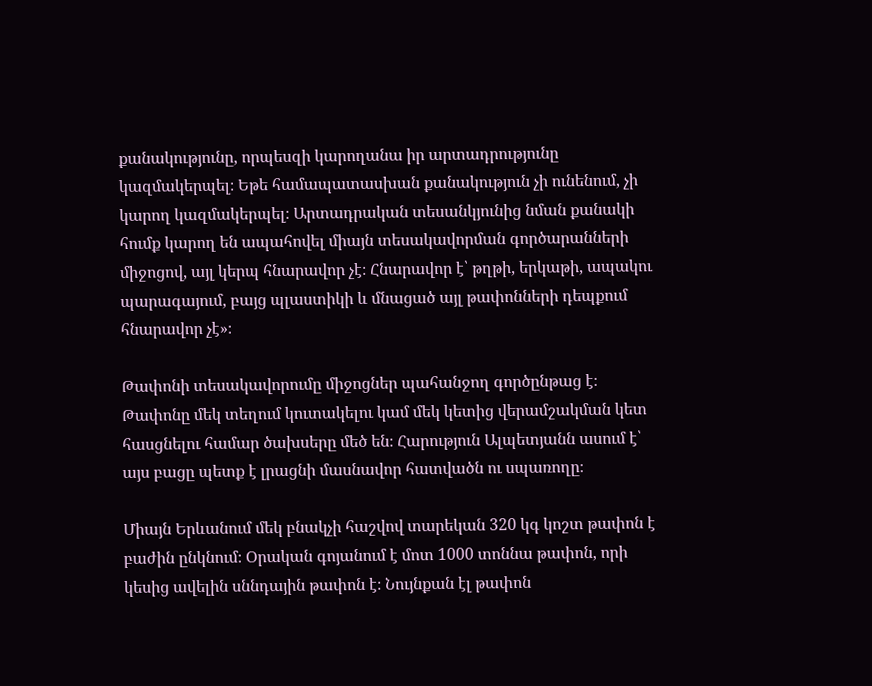քանակությունը, որպեսզի կարողանա իր արտադրությունը կազմակերպել։ Եթե համապատասխան քանակություն չի ունենում, չի կարող կազմակերպել։ Արտադրական տեսանկյունից նման քանակի հումք կարող են ապահովել միայն տեսակավորման գործարանների միջոցով, այլ կերպ հնարավոր չէ։ Հնարավոր է՝ թղթի, երկաթի, ապակու պարագայում, բայց պլաստիկի և մնացած այլ թափոնների դեպքում հնարավոր չէ»։

Թափոնի տեսակավորումը միջոցներ պահանջող գործընթաց է։ Թափոնը մեկ տեղում կուտակելու կամ մեկ կետից վերամշակման կետ հասցնելու համար ծախսերը մեծ են։ Հարություն Ալպետյանն ասում է՝ այս բացը պետք է լրացնի մասնավոր հատվածն ու սպառողը։

Միայն Երևանում մեկ բնակչի հաշվով տարեկան 320 կգ կոշտ թափոն է բաժին ընկնում։ Օրական գոյանում է մոտ 1000 տոննա թափոն, որի կեսից ավելին սննդային թափոն է։ Նույնքան էլ թափոն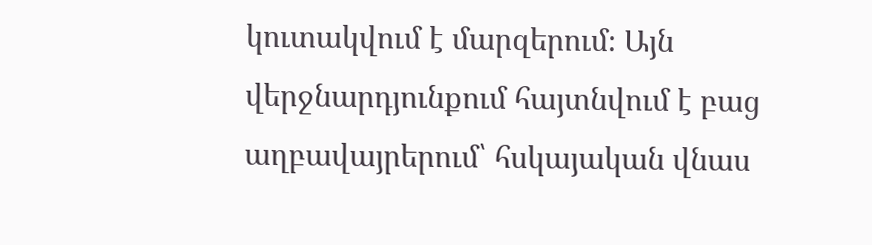կուտակվում է մարզերում։ Այն վերջնարդյունքում հայտնվում է բաց աղբավայրերում՝ հսկայական վնաս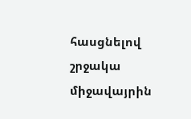հասցնելով շրջակա միջավայրին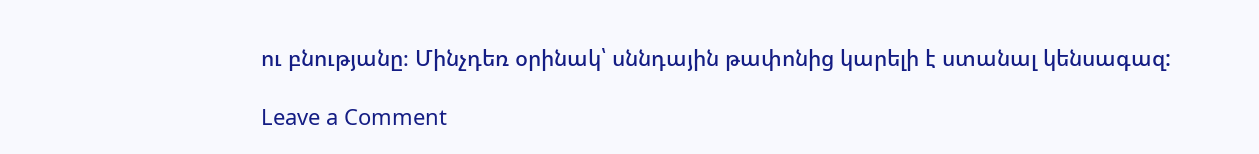ու բնությանը։ Մինչդեռ օրինակ՝ սննդային թափոնից կարելի է ստանալ կենսագազ:

Leave a Comment